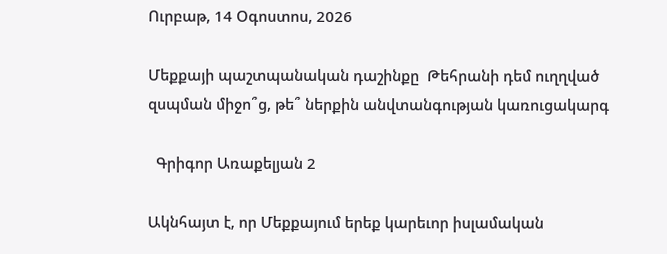Ուրբաթ, 14 Օգոստոս, 2026

Մեքքայի պաշտպանական դաշինքը  Թեհրանի դեմ ուղղված զսպման միջո՞ց, թե՞ ներքին անվտանգության կառուցակարգ

  Գրիգոր Առաքելյան 2

Ակնհայտ է, որ Մեքքայում երեք կարեւոր իսլամական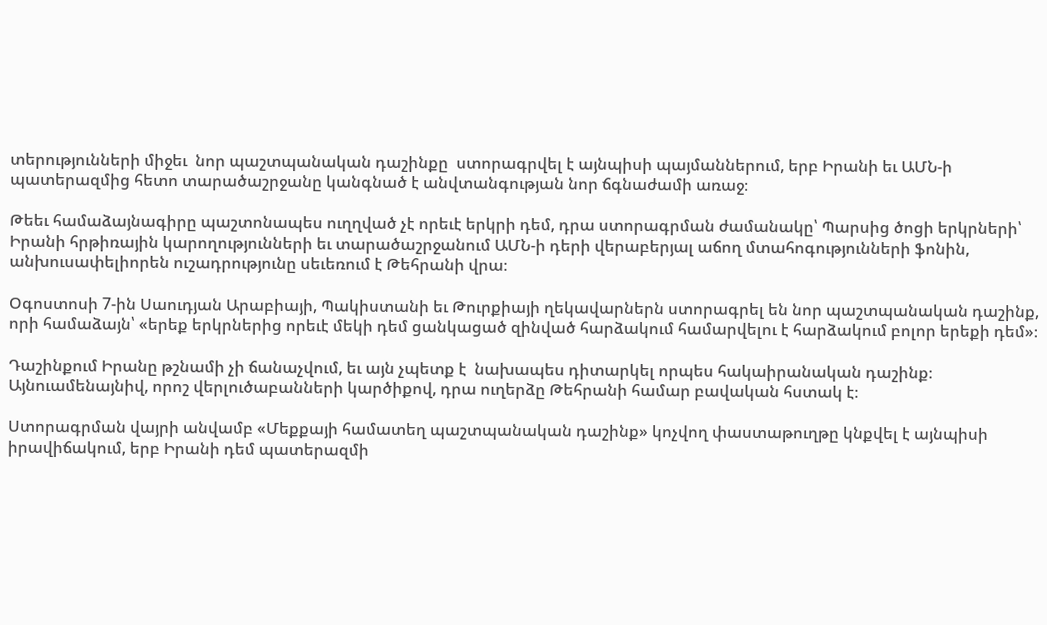տերությունների միջեւ  նոր պաշտպանական դաշինքը  ստորագրվել է այնպիսի պայմաններում, երբ Իրանի եւ ԱՄՆ-ի պատերազմից հետո տարածաշրջանը կանգնած է անվտանգության նոր ճգնաժամի առաջ։

Թեեւ համաձայնագիրը պաշտոնապես ուղղված չէ որեւէ երկրի դեմ, դրա ստորագրման ժամանակը՝ Պարսից ծոցի երկրների՝ Իրանի հրթիռային կարողությունների եւ տարածաշրջանում ԱՄՆ-ի դերի վերաբերյալ աճող մտահոգությունների ֆոնին, անխուսափելիորեն ուշադրությունը սեւեռում է Թեհրանի վրա։

Օգոստոսի 7-ին Սաուդյան Արաբիայի, Պակիստանի եւ Թուրքիայի ղեկավարներն ստորագրել են նոր պաշտպանական դաշինք, որի համաձայն՝ «երեք երկրներից որեւէ մեկի դեմ ցանկացած զինված հարձակում համարվելու է հարձակում բոլոր երեքի դեմ»։

Դաշինքում Իրանը թշնամի չի ճանաչվում, եւ այն չպետք է  նախապես դիտարկել որպես հակաիրանական դաշինք։ Այնուամենայնիվ, որոշ վերլուծաբանների կարծիքով, դրա ուղերձը Թեհրանի համար բավական հստակ է։

Ստորագրման վայրի անվամբ «Մեքքայի համատեղ պաշտպանական դաշինք» կոչվող փաստաթուղթը կնքվել է այնպիսի իրավիճակում, երբ Իրանի դեմ պատերազմի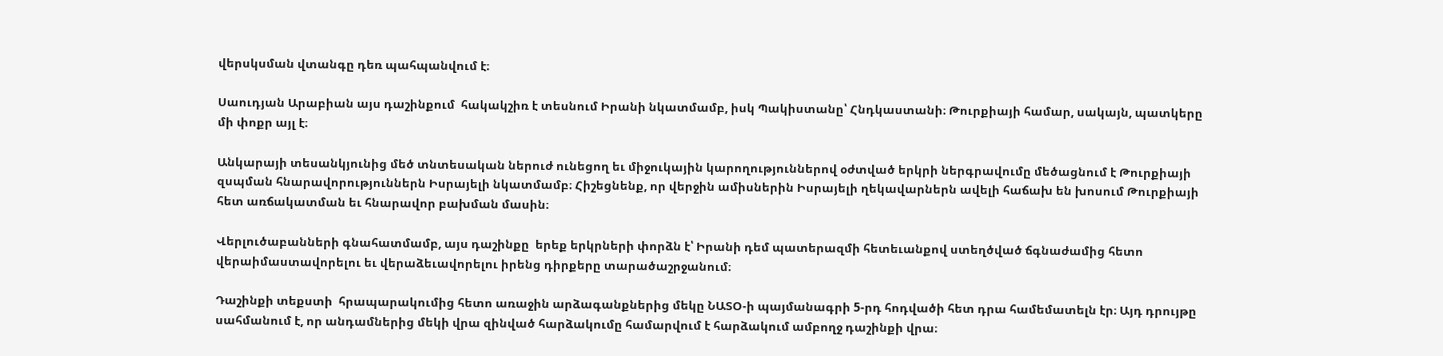վերսկսման վտանգը դեռ պահպանվում է։

Սաուդյան Արաբիան այս դաշինքում  հակակշիռ է տեսնում Իրանի նկատմամբ, իսկ Պակիստանը՝ Հնդկաստանի։ Թուրքիայի համար, սակայն, պատկերը մի փոքր այլ է։

Անկարայի տեսանկյունից մեծ տնտեսական ներուժ ունեցող եւ միջուկային կարողություններով օժտված երկրի ներգրավումը մեծացնում է Թուրքիայի զսպման հնարավորություններն Իսրայելի նկատմամբ։ Հիշեցնենք, որ վերջին ամիսներին Իսրայելի ղեկավարներն ավելի հաճախ են խոսում Թուրքիայի հետ առճակատման եւ հնարավոր բախման մասին։

Վերլուծաբանների գնահատմամբ, այս դաշինքը  երեք երկրների փորձն է՝ Իրանի դեմ պատերազմի հետեւանքով ստեղծված ճգնաժամից հետո վերաիմաստավորելու եւ վերաձեւավորելու իրենց դիրքերը տարածաշրջանում։

Դաշինքի տեքստի  հրապարակումից հետո առաջին արձագանքներից մեկը ՆԱՏՕ-ի պայմանագրի 5-րդ հոդվածի հետ դրա համեմատելն էր։ Այդ դրույթը սահմանում է, որ անդամներից մեկի վրա զինված հարձակումը համարվում է հարձակում ամբողջ դաշինքի վրա։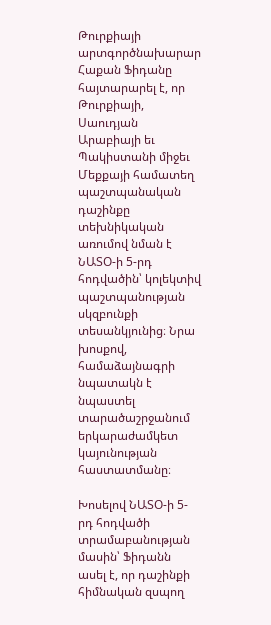Թուրքիայի արտգործնախարար Հաքան Ֆիդանը հայտարարել է, որ Թուրքիայի, Սաուդյան Արաբիայի եւ Պակիստանի միջեւ Մեքքայի համատեղ պաշտպանական դաշինքը տեխնիկական առումով նման է ՆԱՏՕ-ի 5-րդ հոդվածին՝ կոլեկտիվ պաշտպանության սկզբունքի տեսանկյունից։ Նրա խոսքով, համաձայնագրի նպատակն է նպաստել տարածաշրջանում երկարաժամկետ կայունության հաստատմանը։

Խոսելով ՆԱՏՕ-ի 5-րդ հոդվածի տրամաբանության մասին՝ Ֆիդանն ասել է, որ դաշինքի հիմնական զսպող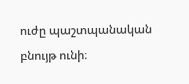ուժը պաշտպանական բնույթ ունի։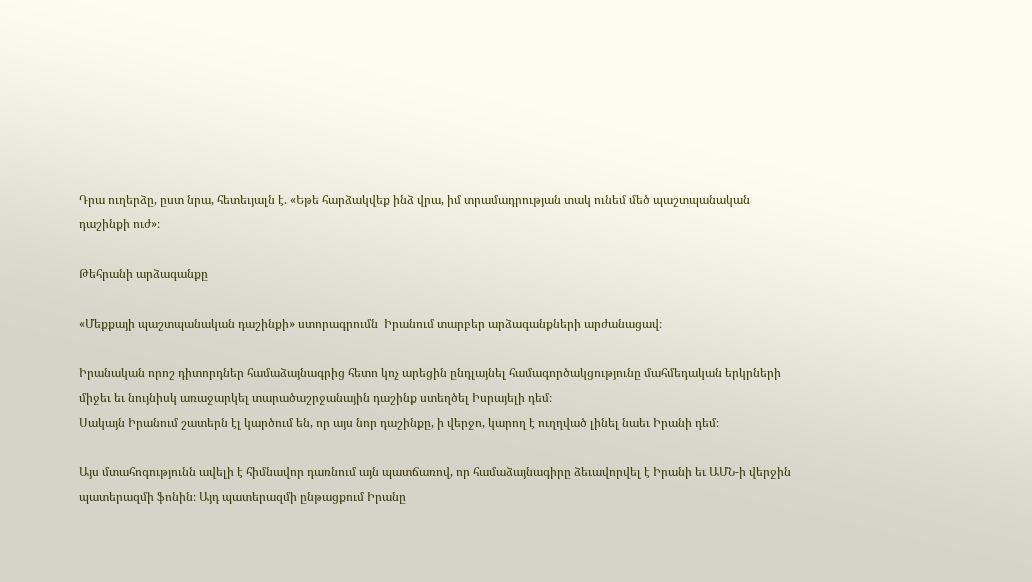Դրա ուղերձը, ըստ նրա, հետեւյալն է. «Եթե հարձակվեք ինձ վրա, իմ տրամադրության տակ ունեմ մեծ պաշտպանական դաշինքի ուժ»։

Թեհրանի արձագանքը

«Մեքքայի պաշտպանական դաշինքի» ստորագրումն  Իրանում տարբեր արձագանքների արժանացավ։

Իրանական որոշ դիտորդներ համաձայնագրից հետո կոչ արեցին ընդլայնել համագործակցությունը մահմեդական երկրների միջեւ եւ նույնիսկ առաջարկել տարածաշրջանային դաշինք ստեղծել Իսրայելի դեմ։
Սակայն Իրանում շատերն էլ կարծում են, որ այս նոր դաշինքը, ի վերջո, կարող է ուղղված լինել նաեւ Իրանի դեմ։

Այս մտահոգությունն ավելի է հիմնավոր դառնում այն պատճառով, որ համաձայնագիրը ձեւավորվել է Իրանի եւ ԱՄՆ-ի վերջին պատերազմի ֆոնին։ Այդ պատերազմի ընթացքում Իրանը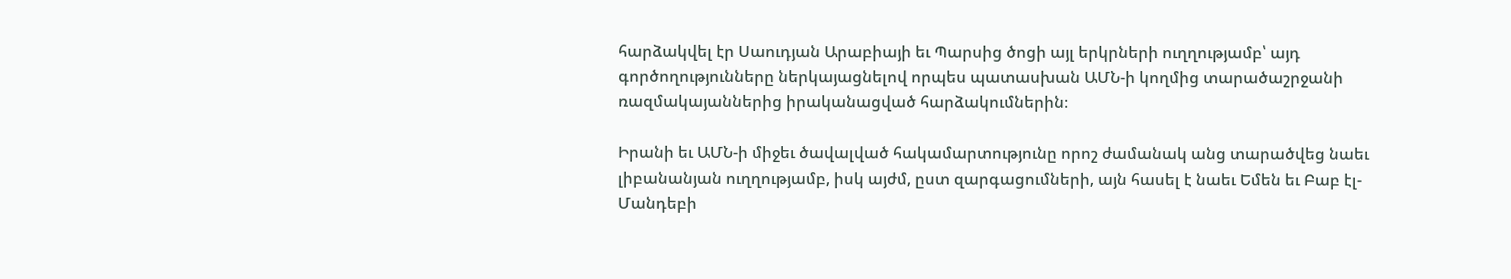հարձակվել էր Սաուդյան Արաբիայի եւ Պարսից ծոցի այլ երկրների ուղղությամբ՝ այդ գործողությունները ներկայացնելով որպես պատասխան ԱՄՆ-ի կողմից տարածաշրջանի ռազմակայաններից իրականացված հարձակումներին։

Իրանի եւ ԱՄՆ-ի միջեւ ծավալված հակամարտությունը որոշ ժամանակ անց տարածվեց նաեւ լիբանանյան ուղղությամբ, իսկ այժմ, ըստ զարգացումների, այն հասել է նաեւ Եմեն եւ Բաբ էլ-Մանդեբի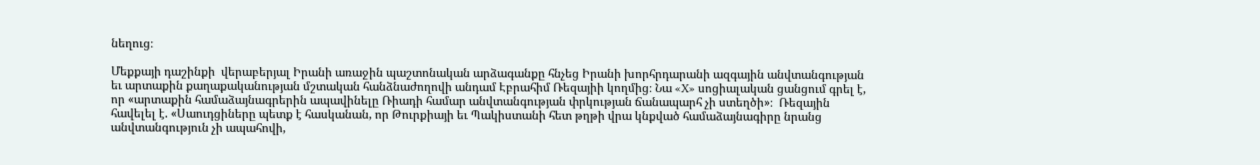նեղուց։

Մեքքայի դաշինքի  վերաբերյալ Իրանի առաջին պաշտոնական արձագանքը հնչեց Իրանի խորհրդարանի ազգային անվտանգության եւ արտաքին քաղաքականության մշտական հանձնաժողովի անդամ Էբրահիմ Ռեզայիի կողմից։ Նա «X» սոցիալական ցանցում գրել է, որ «արտաքին համաձայնագրերին ապավինելը Ռիադի համար անվտանգության փրկության ճանապարհ չի ստեղծի»։  Ռեզային հավելել է. «Սաուդցիները պետք է հասկանան, որ Թուրքիայի եւ Պակիստանի հետ թղթի վրա կնքված համաձայնագիրը նրանց անվտանգություն չի ապահովի,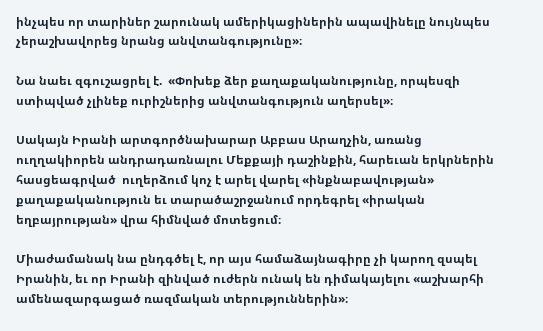ինչպես որ տարիներ շարունակ ամերիկացիներին ապավինելը նույնպես չերաշխավորեց նրանց անվտանգությունը»։

Նա նաեւ զգուշացրել է.  «Փոխեք ձեր քաղաքականությունը, որպեսզի ստիպված չլինեք ուրիշներից անվտանգություն աղերսել»։

Սակայն Իրանի արտգործնախարար Աբբաս Արաղչին, առանց ուղղակիորեն անդրադառնալու Մեքքայի դաշինքին, հարեւան երկրներին հասցեագրված  ուղերձում կոչ է արել վարել «ինքնաբավության» քաղաքականություն եւ տարածաշրջանում որդեգրել «իրական եղբայրության» վրա հիմնված մոտեցում։

Միաժամանակ նա ընդգծել է, որ այս համաձայնագիրը չի կարող զսպել Իրանին, եւ որ Իրանի զինված ուժերն ունակ են դիմակայելու «աշխարհի ամենազարգացած ռազմական տերություններին»։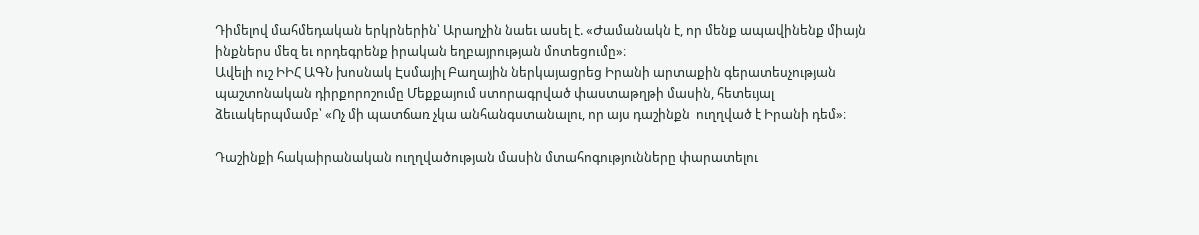Դիմելով մահմեդական երկրներին՝ Արաղչին նաեւ ասել է. «Ժամանակն է, որ մենք ապավինենք միայն ինքներս մեզ եւ որդեգրենք իրական եղբայրության մոտեցումը»։
Ավելի ուշ ԻԻՀ ԱԳՆ խոսնակ Էսմայիլ Բաղային ներկայացրեց Իրանի արտաքին գերատեսչության պաշտոնական դիրքորոշումը Մեքքայում ստորագրված փաստաթղթի մասին, հետեւյալ ձեւակերպմամբ՝ «Ոչ մի պատճառ չկա անհանգստանալու, որ այս դաշինքն  ուղղված է Իրանի դեմ»։

Դաշինքի հակաիրանական ուղղվածության մասին մտահոգությունները փարատելու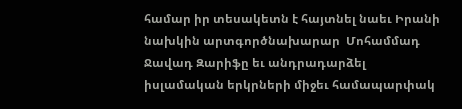համար իր տեսակետն է հայտնել նաեւ Իրանի նախկին արտգործնախարար  Մոհամմադ Ջավադ Զարիֆը եւ անդրադարձել իսլամական երկրների միջեւ համապարփակ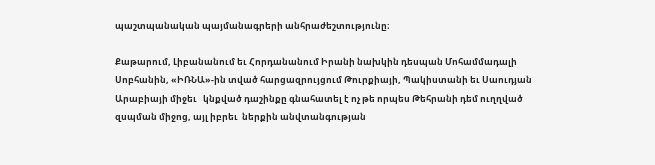պաշտպանական պայմանագրերի անհրաժեշտությունը։

Քաթարում, Լիբանանում եւ Հորդանանում Իրանի նախկին դեսպան Մոհամմադալի Սոբհանին, «ԻՌՆԱ»-ին տված հարցազրույցում Թուրքիայի, Պակիստանի եւ Սաուդյան Արաբիայի միջեւ   կնքված դաշինքը գնահատել է ոչ թե որպես Թեհրանի դեմ ուղղված զսպման միջոց, այլ իբրեւ  ներքին անվտանգության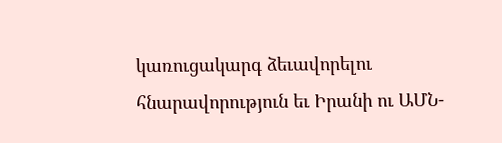կառուցակարգ ձեւավորելու հնարավորություն եւ Իրանի ու ԱՄՆ-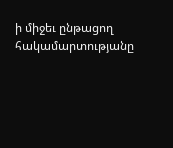ի միջեւ ընթացող հակամարտությանը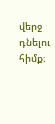վերջ դնելու հիմք։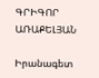ԳՐԻԳՈՐ ԱՌԱՔԵԼՅԱՆ

Իրանագետ